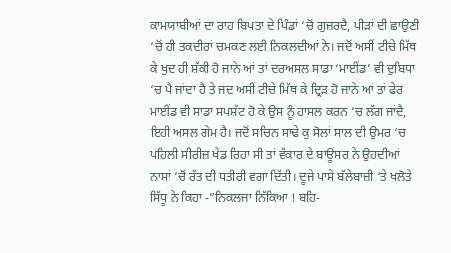ਕਾਮਯਾਬੀਆਂ ਦਾ ਰਾਹ ਬਿਪਤਾ ਦੇ ਪਿੰਡਾਂ ‘ਚੋਂ ਗੁਜ਼ਰਦੈ, ਪੀੜਾਂ ਦੀ ਛਾਉਣੀ ‘ਚੋਂ ਹੀ ਤਕਦੀਰਾਂ ਚਮਕਣ ਲਈ ਨਿਕਲਦੀਆਂ ਨੇ। ਜਦੋਂ ਅਸੀਂ ਟੀਚੇ ਮਿੱਥ ਕੇ ਖੁਦ ਹੀ ਸ਼ੱਕੀ ਹੋ ਜਾਨੇ ਆਂ ਤਾਂ ਦਰਅਸਲ ਸਾਡਾ ‘ਮਾਈਂਡ’ ਵੀ ਦੁਬਿਧਾ ‘ਚ ਪੈ ਜਾਂਦਾ ਹੈ ਤੇ ਜਦ ਅਸੀਂ ਟੀਚੇ ਮਿੱਥ ਕੇ ਦ੍ਰਿੜ ਹੋ ਜਾਨੇ ਆਂ ਤਾਂ ਫੇਰ ਮਾਈਂਡ ਵੀ ਸਾਡਾ ਸਪਸ਼ੱਟ ਹੋ ਕੇ ਉਸ ਨੂੰ ਹਾਸਲ ਕਰਨ ‘ਚ ਲੱਗ ਜਾਂਦੈ, ਇਹੀ ਅਸਲ ਗੇਮ ਹੈ। ਜਦੋਂ ਸਚਿਨ ਸਾਢੇ ਕੁ ਸੋਲਾਂ ਸਾਲ ਦੀ ਉਮਰ ‘ਚ ਪਹਿਲੀ ਸੀਰੀਜ਼ ਖੇਡ ਰਿਹਾ ਸੀ ਤਾਂ ਵੱਕਾਰ ਦੇ ਬਾਊਂਸਰ ਨੇ ਉਹਦੀਆਂ ਨਾਸਾਂ ‘ਚੋਂ ਰੱਤ ਦੀ ਧਤੀਰੀ ਵਗਾ ਦਿੱਤੀ। ਦੂਜੇ ਪਾਸੇ ਬੱਲੇਬਾਜ਼ੀ ‘ਤੇ ਖਲੋਤੇ ਸਿੱਧੂ ਨੇ ਕਿਹਾ -”ਨਿਕਲਜਾ ਨਿੱਕਿਆ ! ਬਹਿ-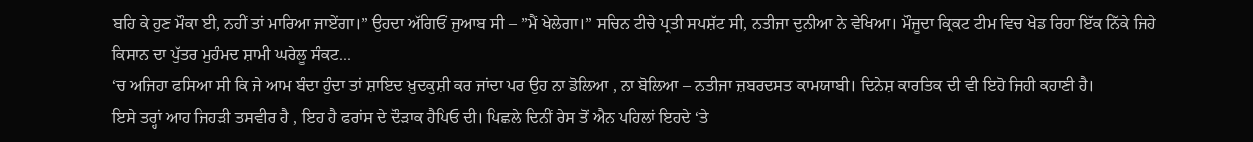ਬਹਿ ਕੇ ਹੁਣ ਮੌਕਾ ਈ, ਨਹੀਂ ਤਾਂ ਮਾਰਿਆ ਜਾਏਂਗਾ।” ਉਹਦਾ ਅੱਗਿਓਂ ਜੁਆਬ ਸੀ – ”ਮੈਂ ਖੇਲੇਗਾ।” ਸਚਿਨ ਟੀਚੇ ਪ੍ਰਤੀ ਸਪਸ਼ੱਟ ਸੀ, ਨਤੀਜਾ ਦੁਨੀਆ ਨੇ ਵੇਖਿਆ। ਮੌਜੂਦਾ ਕ੍ਰਿਕਟ ਟੀਮ ਵਿਚ ਖੇਡ ਰਿਹਾ ਇੱਕ ਨਿੱਕੇ ਜਿਹੇ ਕਿਸਾਨ ਦਾ ਪੁੱਤਰ ਮੁਹੰਮਦ ਸ਼ਾਮੀ ਘਰੇਲੂ ਸੰਕਟ...
‘ਚ ਅਜਿਹਾ ਫਸਿਆ ਸੀ ਕਿ ਜੇ ਆਮ ਬੰਦਾ ਹੁੰਦਾ ਤਾਂ ਸ਼ਾਇਦ ਖ਼ੁਦਕੁਸ਼ੀ ਕਰ ਜਾਂਦਾ ਪਰ ਉਹ ਨਾ ਡੋਲਿਆ , ਨਾ ਬੋਲਿਆ – ਨਤੀਜਾ ਜ਼ਬਰਦਸਤ ਕਾਮਯਾਬੀ। ਦਿਨੇਸ਼ ਕਾਰਤਿਕ ਦੀ ਵੀ ਇਹੋ ਜਿਹੀ ਕਹਾਣੀ ਹੈ।
ਇਸੇ ਤਰ੍ਹਾਂ ਆਹ ਜਿਹੜੀ ਤਸਵੀਰ ਹੈ , ਇਹ ਹੈ ਫਰਾਂਸ ਦੇ ਦੌੜਾਕ ਹੈਪਿਓ ਦੀ। ਪਿਛਲੇ ਦਿਨੀਂ ਰੇਸ ਤੋਂ ਐਨ ਪਹਿਲਾਂ ਇਹਦੇ ‘ਤੇ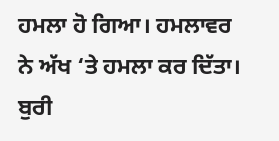ਹਮਲਾ ਹੋ ਗਿਆ। ਹਮਲਾਵਰ ਨੇ ਅੱਖ ‘ਤੇ ਹਮਲਾ ਕਰ ਦਿੱਤਾ। ਬੁਰੀ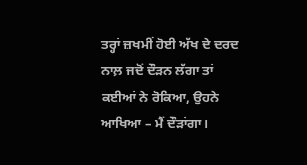ਤਰ੍ਹਾਂ ਜ਼ਖਮੀਂ ਹੋਈ ਅੱਖ ਦੇ ਦਰਦ ਨਾਲ਼ ਜਦੋਂ ਦੌੜਨ ਲੱਗਾ ਤਾਂ ਕਈਆਂ ਨੇ ਰੋਕਿਆ, ਉਹਨੇ ਆਖਿਆ – ਮੈਂ ਦੌੜਾਂਗਾ।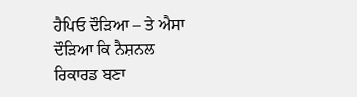ਹੈਪਿਓ ਦੌੜਿਆ – ਤੇ ਐਸਾ ਦੌੜਿਆ ਕਿ ਨੈਸ਼ਨਲ ਰਿਕਾਰਡ ਬਣਾ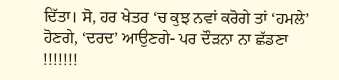ਦਿੱਤਾ। ਸੋ, ਹਰ ਖੇਤਰ ‘ਚ ਕੁਝ ਨਵਾਂ ਕਰੋਗੇ ਤਾਂ ‘ਹਮਲੇ’ ਹੋਣਗੇ, ‘ਦਰਦ’ ਆਉਣਗੇ- ਪਰ ਦੌੜਨਾ ਨਾ ਛੱਡਣਾ !!!!!!!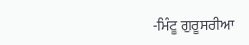-ਮਿੰਟੂ ਗੁਰੂਸਰੀਆ